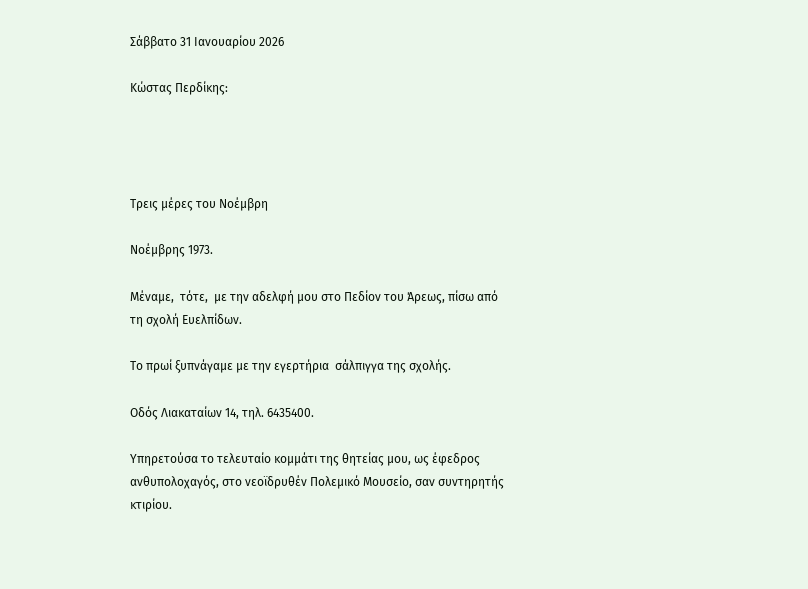Σάββατο 31 Ιανουαρίου 2026

Κώστας Περδίκης:




Τρεις μέρες του Νοέμβρη

Νοέμβρης 1973.

Μέναμε,  τότε,  με την αδελφή μου στο Πεδίον του Άρεως, πίσω από τη σχολή Ευελπίδων.

Το πρωί ξυπνάγαμε με την εγερτήρια  σάλπιγγα της σχολής.

Οδός Λιακαταίων 14, τηλ. 6435400.

Υπηρετούσα το τελευταίο κομμάτι της θητείας μου, ως έφεδρος ανθυπολοχαγός, στο νεοϊδρυθέν Πολεμικό Μουσείο, σαν συντηρητής κτιρίου.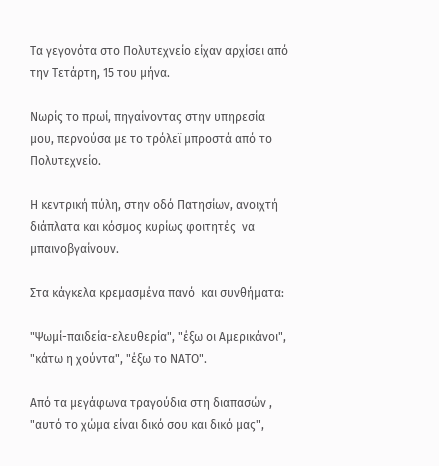Τα γεγονότα στο Πολυτεχνείο είχαν αρχίσει από την Τετάρτη, 15 του μήνα.

Νωρίς το πρωί, πηγαίνοντας στην υπηρεσία μου, περνούσα με το τρόλεϊ μπροστά από το Πολυτεχνείο.

Η κεντρική πύλη, στην οδό Πατησίων, ανοιχτή διάπλατα και κόσμος κυρίως φοιτητές  να μπαινοβγαίνουν.

Στα κάγκελα κρεμασμένα πανό  και συνθήματα:

"Ψωμί-παιδεία-ελευθερία", "έξω οι Αμερικάνοι", "κάτω η χούντα", "έξω το ΝΑΤΟ".

Από τα μεγάφωνα τραγούδια στη διαπασών , "αυτό το χώμα είναι δικό σου και δικό μας",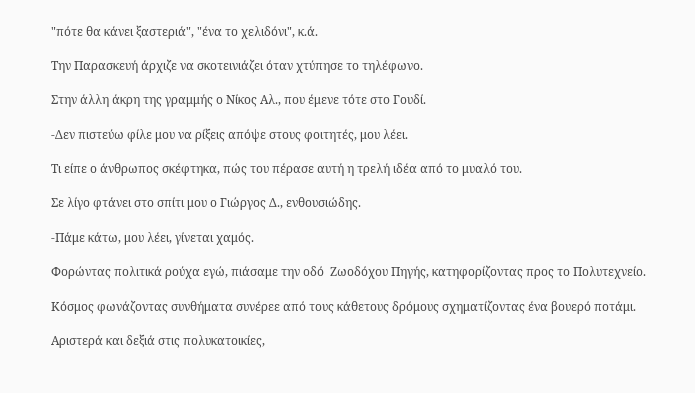"πότε θα κάνει ξαστεριά", "ένα το χελιδόνι", κ.ά.

Την Παρασκευή άρχιζε να σκοτεινιάζει όταν χτύπησε το τηλέφωνο.

Στην άλλη άκρη της γραμμής ο Νίκος Αλ., που έμενε τότε στο Γουδί.

-Δεν πιστεύω φίλε μου να ρίξεις απόψε στους φοιτητές, μου λέει.

Τι είπε ο άνθρωπος σκέφτηκα, πώς του πέρασε αυτή η τρελή ιδέα από το μυαλό του.

Σε λίγο φτάνει στο σπίτι μου ο Γιώργος Δ., ενθουσιώδης.

-Πάμε κάτω, μου λέει, γίνεται χαμός.

Φορώντας πολιτικά ρούχα εγώ, πιάσαμε την οδό  Ζωοδόχου Πηγής, κατηφορίζοντας προς το Πολυτεχνείο.

Κόσμος φωνάζοντας συνθήματα συνέρεε από τους κάθετους δρόμους σχηματίζοντας ένα βουερό ποτάμι.

Αριστερά και δεξιά στις πολυκατοικίες,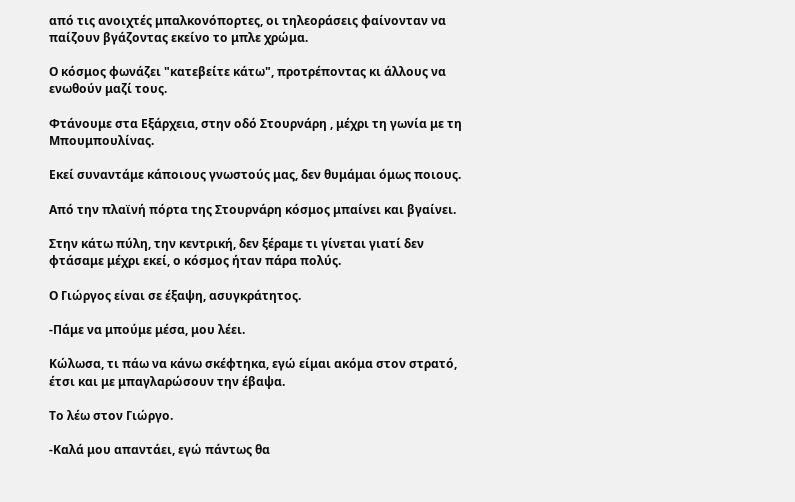από τις ανοιχτές μπαλκονόπορτες, οι τηλεοράσεις φαίνονταν να παίζουν βγάζοντας εκείνο το μπλε χρώμα.

Ο κόσμος φωνάζει "κατεβείτε κάτω", προτρέποντας κι άλλους να ενωθούν μαζί τους.

Φτάνουμε στα Εξάρχεια, στην οδό Στουρνάρη , μέχρι τη γωνία με τη Μπουμπουλίνας.

Εκεί συναντάμε κάποιους γνωστούς μας, δεν θυμάμαι όμως ποιους.

Από την πλαϊνή πόρτα της Στουρνάρη κόσμος μπαίνει και βγαίνει.

Στην κάτω πύλη, την κεντρική, δεν ξέραμε τι γίνεται γιατί δεν φτάσαμε μέχρι εκεί, ο κόσμος ήταν πάρα πολύς.

Ο Γιώργος είναι σε έξαψη, ασυγκράτητος.

-Πάμε να μπούμε μέσα, μου λέει.

Κώλωσα, τι πάω να κάνω σκέφτηκα, εγώ είμαι ακόμα στον στρατό, έτσι και με μπαγλαρώσουν την έβαψα.

Το λέω στον Γιώργο.

-Καλά μου απαντάει, εγώ πάντως θα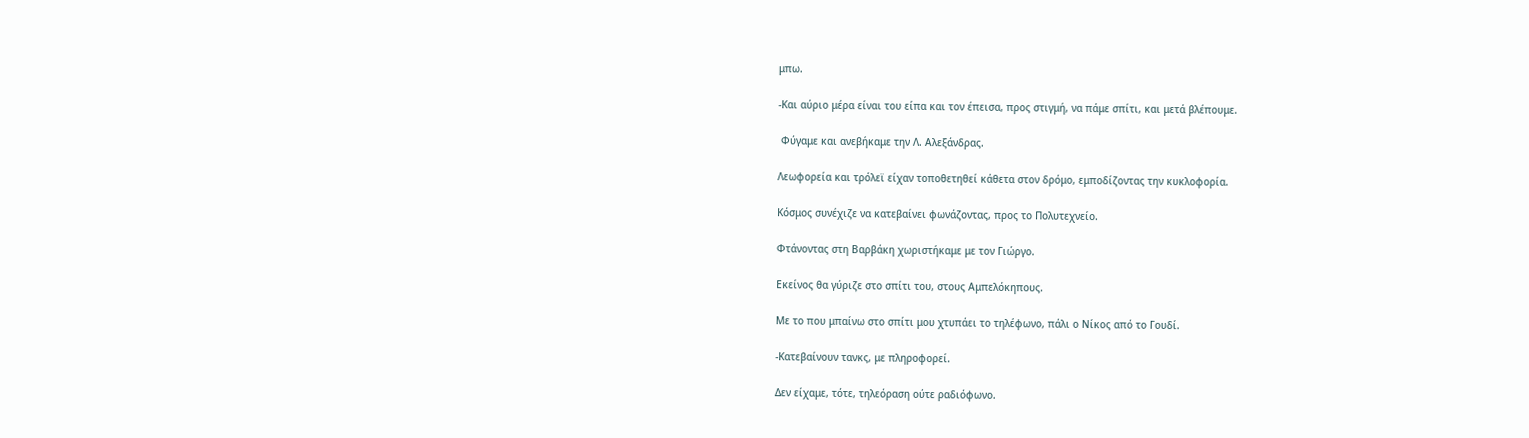μπω.

-Και αύριο μέρα είναι του είπα και τον έπεισα, προς στιγμή, να πάμε σπίτι, και μετά βλέπουμε.

 Φύγαμε και ανεβήκαμε την Λ. Αλεξάνδρας.

Λεωφορεία και τρόλεϊ είχαν τοποθετηθεί κάθετα στον δρόμο, εμποδίζοντας την κυκλοφορία.

Κόσμος συνέχιζε να κατεβαίνει φωνάζοντας, προς το Πολυτεχνείο.

Φτάνοντας στη Βαρβάκη χωριστήκαμε με τον Γιώργο.

Εκείνος θα γύριζε στο σπίτι του, στους Αμπελόκηπους.

Με το που μπαίνω στο σπίτι μου χτυπάει το τηλέφωνο, πάλι ο Νίκος από το Γουδί.

-Κατεβαίνουν τανκς, με πληροφορεί.

Δεν είχαμε, τότε, τηλεόραση ούτε ραδιόφωνο.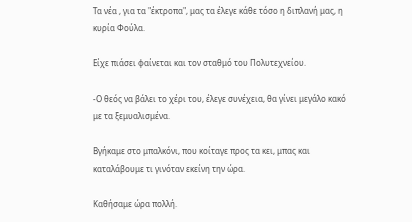Τα νέα , για τα "έκτροπα", μας τα έλεγε κάθε τόσο η διπλανή μας, η κυρία Φούλα.

Είχε πιάσει φαίνεται και τον σταθμό του Πολυτεχνείου.

-Ο θεός να βάλει το χέρι του, έλεγε συνέχεια, θα γίνει μεγάλο κακό με τα ξεμυαλισμένα.

Βγήκαμε στο μπαλκόνι, που κοίταγε προς τα κει, μπας και καταλάβουμε τι γινόταν εκείνη την ώρα.

Καθήσαμε ώρα πολλή.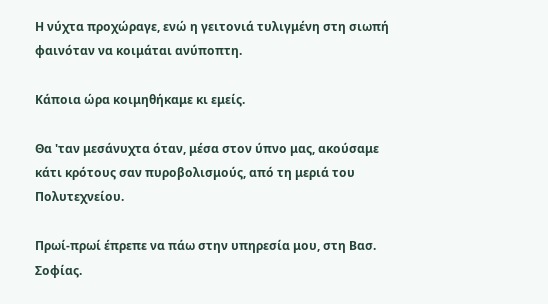Η νύχτα προχώραγε, ενώ η γειτονιά τυλιγμένη στη σιωπή φαινόταν να κοιμάται ανύποπτη.

Κάποια ώρα κοιμηθήκαμε κι εμείς.

Θα 'ταν μεσάνυχτα όταν, μέσα στον ύπνο μας, ακούσαμε κάτι κρότους σαν πυροβολισμούς, από τη μεριά του Πολυτεχνείου.

Πρωί-πρωί έπρεπε να πάω στην υπηρεσία μου, στη Βασ. Σοφίας.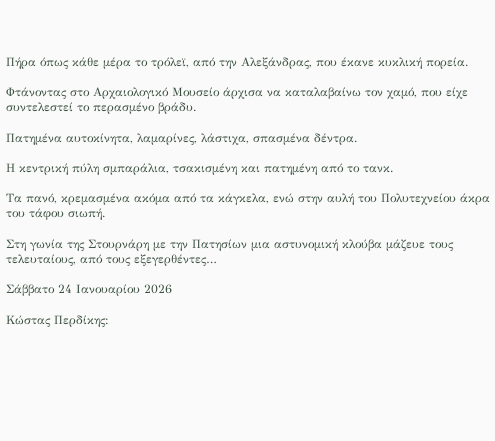Πήρα όπως κάθε μέρα το τρόλεϊ, από την Αλεξάνδρας, που έκανε κυκλική πορεία.

Φτάνοντας στο Αρχαιολογικό Μουσείο άρχισα να καταλαβαίνω τον χαμό, που είχε συντελεστεί το περασμένο βράδυ.

Πατημένα αυτοκίνητα, λαμαρίνες, λάστιχα, σπασμένα δέντρα.

Η κεντρική πύλη σμπαράλια, τσακισμένη και πατημένη από το τανκ.

Τα πανό, κρεμασμένα ακόμα από τα κάγκελα, ενώ στην αυλή του Πολυτεχνείου άκρα του τάφου σιωπή.

Στη γωνία της Στουρνάρη με την Πατησίων μια αστυνομική κλούβα μάζευε τους τελευταίους, από τους εξεγερθέντες…

Σάββατο 24 Ιανουαρίου 2026

Κώστας Περδίκης: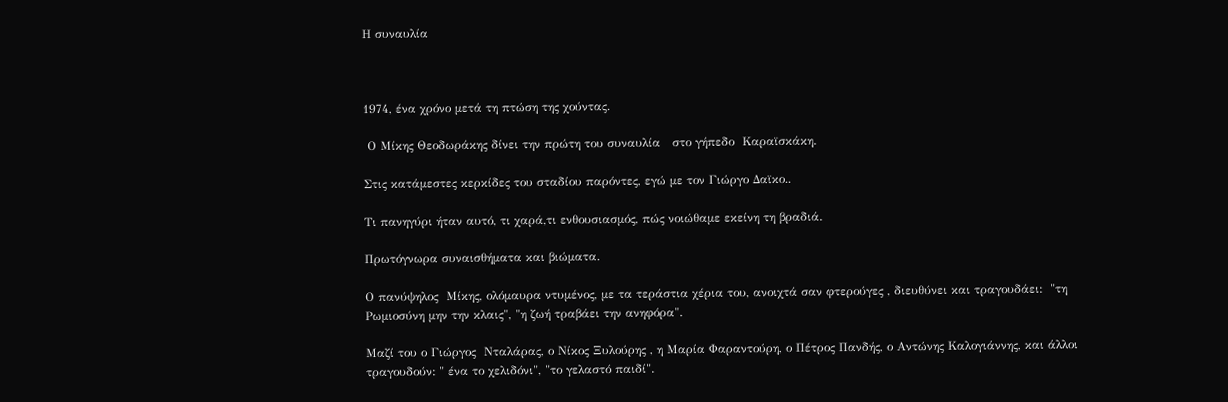Η συναυλία



1974, ένα χρόνο μετά τη πτώση της χούντας.

 Ο Μίκης Θεοδωράκης δίνει την πρώτη του συναυλία   στο γήπεδο  Καραϊσκάκη.

Στις κατάμεστες κερκίδες του σταδίου παρόντες, εγώ με τον Γιώργο Δαϊκο..

Τι πανηγύρι ήταν αυτό, τι χαρά,τι ενθουσιασμός, πώς νοιώθαμε εκείνη τη βραδιά.

Πρωτόγνωρα συναισθήματα και βιώματα.

Ο πανύψηλος  Μίκης, ολόμαυρα ντυμένος, με τα τεράστια χέρια του, ανοιχτά σαν φτερούγες , διευθύνει και τραγουδάει:  "τη Ρωμιοσύνη μην την κλαις", "η ζωή τραβάει την ανηφόρα".

Μαζί του ο Γιώργος  Νταλάρας, ο Νίκος Ξυλούρης , η Μαρία Φαραντούρη, ο Πέτρος Πανδής, ο Αντώνης Καλογιάννης, και άλλοι τραγουδούν: " ένα το χελιδόνι", "το γελαστό παιδί".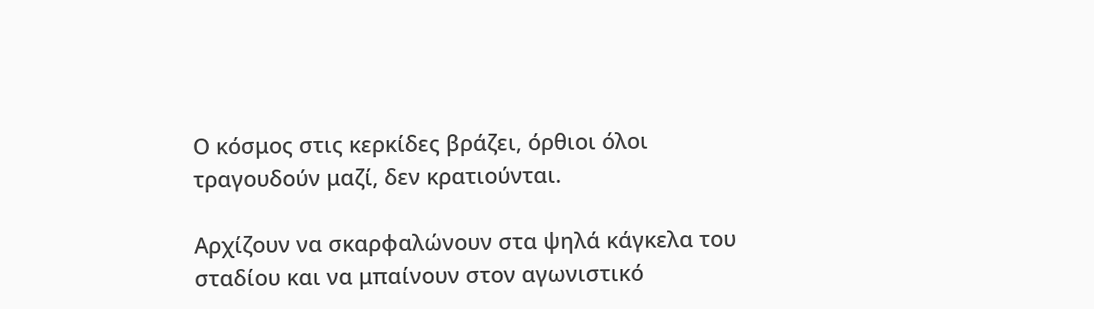Ο κόσμος στις κερκίδες βράζει, όρθιοι όλοι τραγουδούν μαζί, δεν κρατιούνται.

Αρχίζουν να σκαρφαλώνουν στα ψηλά κάγκελα του σταδίου και να μπαίνουν στον αγωνιστικό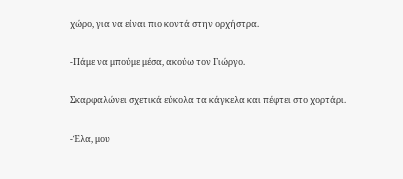χώρο, για να είναι πιο κοντά στην ορχήστρα.

-Πάμε να μπούμε μέσα, ακούω τον Γιώργο.

Σκαρφαλώνει σχετικά εύκολα τα κάγκελα και πέφτει στο χορτάρι.

-Έλα, μου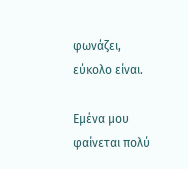φωνάζει, εύκολο είναι.

Εμένα μου φαίνεται πολύ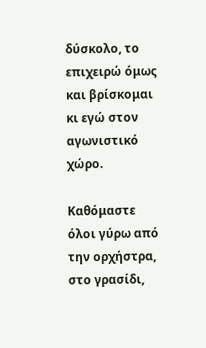δύσκολο, το επιχειρώ όμως και βρίσκομαι κι εγώ στον αγωνιστικό χώρο.

Καθόμαστε όλοι γύρω από την ορχήστρα, στο γρασίδι,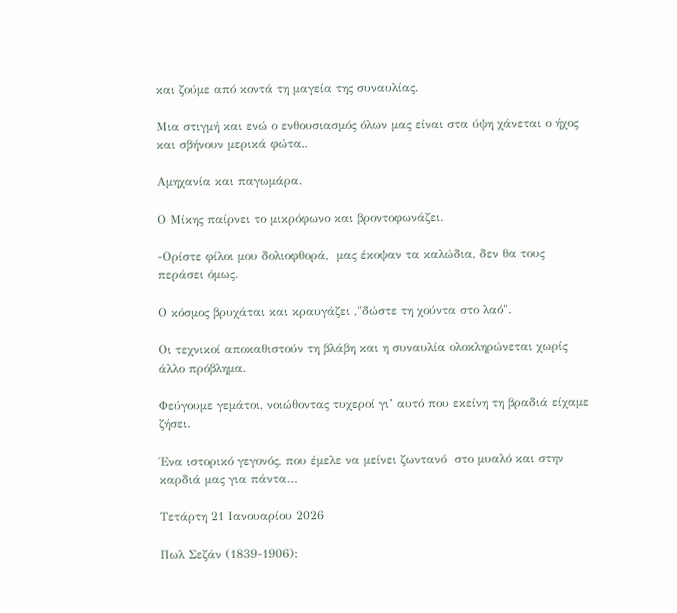και ζούμε από κοντά τη μαγεία της συναυλίας.

Μια στιγμή και ενώ ο ενθουσιασμός όλων μας είναι στα ύψη χάνεται ο ήχος και σβήνουν μερικά φώτα..

Αμηχανία και παγωμάρα.

Ο Μίκης παίρνει το μικρόφωνο και βροντοφωνάζει.

-Ορίστε φίλοι μου δολιοφθορά,  μας έκοψαν τα καλώδια, δεν θα τους περάσει όμως.

Ο κόσμος βρυχάται και κραυγάζει ,"δώστε τη χούντα στο λαό".

Οι τεχνικοί αποκαθιστούν τη βλάβη και η συναυλία ολοκληρώνεται χωρίς άλλο πρόβλημα.

Φεύγουμε γεμάτοι, νοιώθοντας τυχεροί γι’ αυτό που εκείνη τη βραδιά είχαμε ζήσει.

Ένα ιστορικό γεγονός, που έμελε να μείνει ζωντανό  στο μυαλό και στην καρδιά μας για πάντα…

Τετάρτη 21 Ιανουαρίου 2026

Πωλ Σεζάν (1839-1906):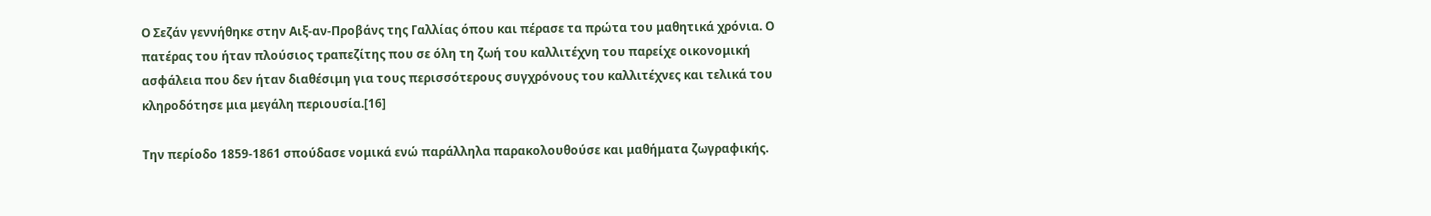Ο Σεζάν γεννήθηκε στην Αιξ-αν-Προβάνς της Γαλλίας όπου και πέρασε τα πρώτα του μαθητικά χρόνια. Ο πατέρας του ήταν πλούσιος τραπεζίτης που σε όλη τη ζωή του καλλιτέχνη του παρείχε οικονομική ασφάλεια που δεν ήταν διαθέσιμη για τους περισσότερους συγχρόνους του καλλιτέχνες και τελικά του κληροδότησε μια μεγάλη περιουσία.[16]

Την περίοδο 1859-1861 σπούδασε νομικά ενώ παράλληλα παρακολουθούσε και μαθήματα ζωγραφικής.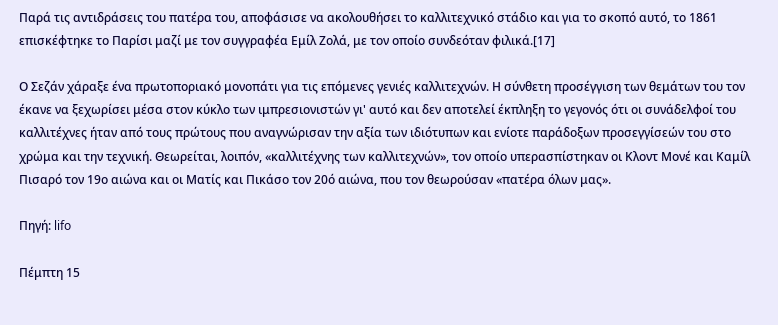Παρά τις αντιδράσεις του πατέρα του, αποφάσισε να ακολουθήσει το καλλιτεχνικό στάδιο και για το σκοπό αυτό, το 1861 επισκέφτηκε το Παρίσι μαζί με τον συγγραφέα Εμίλ Ζολά, με τον οποίο συνδεόταν φιλικά.[17]

Ο Σεζάν χάραξε ένα πρωτοποριακό μονοπάτι για τις επόμενες γενιές καλλιτεχνών. Η σύνθετη προσέγγιση των θεμάτων του τον έκανε να ξεχωρίσει μέσα στον κύκλο των ιμπρεσιονιστών γι' αυτό και δεν αποτελεί έκπληξη το γεγονός ότι οι συνάδελφοί του καλλιτέχνες ήταν από τους πρώτους που αναγνώρισαν την αξία των ιδιότυπων και ενίοτε παράδοξων προσεγγίσεών του στο χρώμα και την τεχνική. Θεωρείται, λοιπόν, «καλλιτέχνης των καλλιτεχνών», τον οποίο υπερασπίστηκαν οι Κλοντ Μονέ και Καμίλ Πισαρό τον 19ο αιώνα και οι Ματίς και Πικάσο τον 20ό αιώνα, που τον θεωρούσαν «πατέρα όλων μας».

Πηγή: lifo

Πέμπτη 15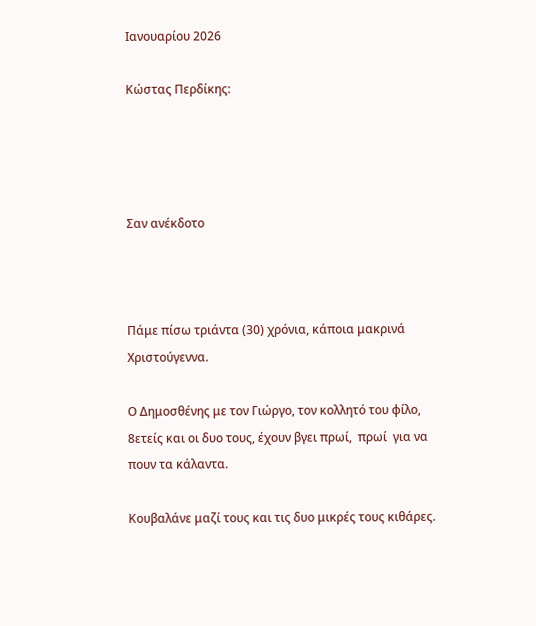Ιανουαρίου 2026

Κώστας Περδίκης:




Σαν ανέκδοτο



Πάμε πίσω τριάντα (30) χρόνια, κάποια μακρινά Χριστούγεννα.

Ο Δημοσθένης με τον Γιώργο, τον κολλητό του φίλο, 8ετείς και οι δυο τους, έχουν βγει πρωί,  πρωί  για να πουν τα κάλαντα.

Κουβαλάνε μαζί τους και τις δυο μικρές τους κιθάρες.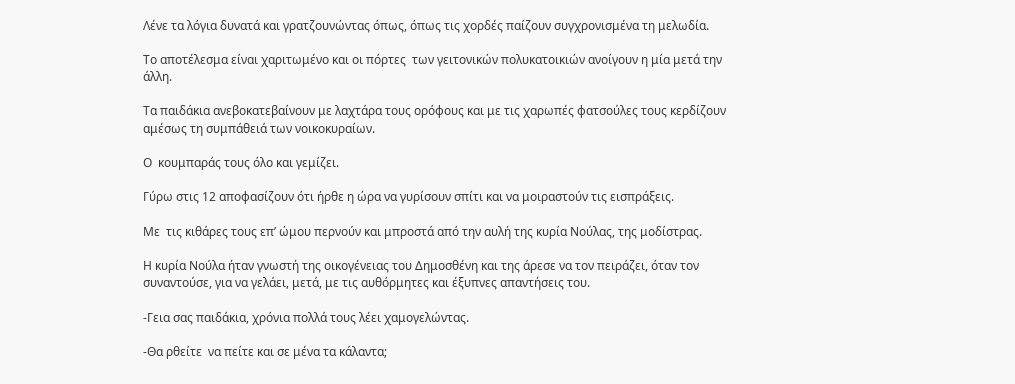Λένε τα λόγια δυνατά και γρατζουνώντας όπως, όπως τις χορδές παίζουν συγχρονισμένα τη μελωδία.

Το αποτέλεσμα είναι χαριτωμένο και οι πόρτες  των γειτονικών πολυκατοικιών ανοίγουν η μία μετά την άλλη.

Τα παιδάκια ανεβοκατεβαίνουν με λαχτάρα τους ορόφους και με τις χαρωπές φατσούλες τους κερδίζουν αμέσως τη συμπάθειά των νοικοκυραίων.

Ο  κουμπαράς τους όλο και γεμίζει.

Γύρω στις 12 αποφασίζουν ότι ήρθε η ώρα να γυρίσουν σπίτι και να μοιραστούν τις εισπράξεις.

Με  τις κιθάρες τους επ’ ώμου περνούν και μπροστά από την αυλή της κυρία Νούλας, της μοδίστρας.

Η κυρία Νούλα ήταν γνωστή της οικογένειας του Δημοσθένη και της άρεσε να τον πειράζει, όταν τον συναντούσε, για να γελάει, μετά, με τις αυθόρμητες και έξυπνες απαντήσεις του.

-Γεια σας παιδάκια, χρόνια πολλά τους λέει χαμογελώντας.

-Θα ρθείτε  να πείτε και σε μένα τα κάλαντα;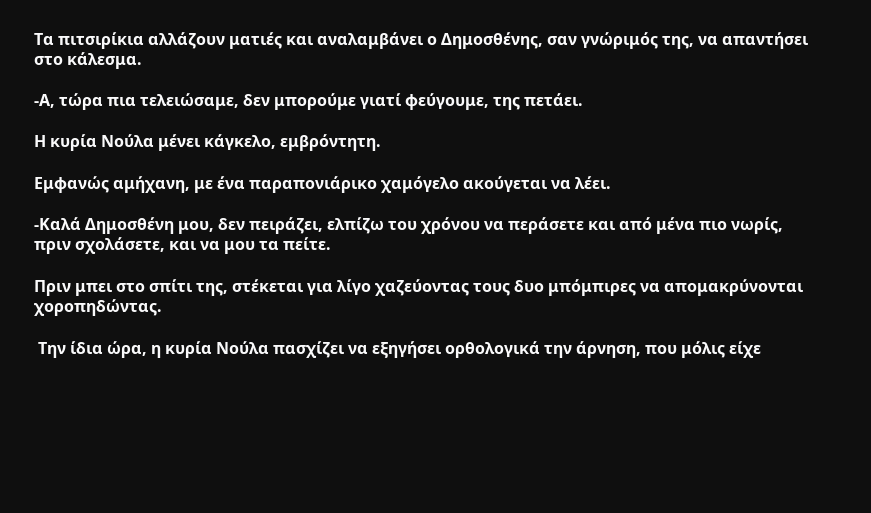Τα πιτσιρίκια αλλάζουν ματιές και αναλαμβάνει ο Δημοσθένης, σαν γνώριμός της, να απαντήσει στο κάλεσμα.

-Α, τώρα πια τελειώσαμε, δεν μπορούμε γιατί φεύγουμε, της πετάει.

Η κυρία Νούλα μένει κάγκελο, εμβρόντητη.

Εμφανώς αμήχανη, με ένα παραπονιάρικο χαμόγελο ακούγεται να λέει.

-Καλά Δημοσθένη μου, δεν πειράζει, ελπίζω του χρόνου να περάσετε και από μένα πιο νωρίς, πριν σχολάσετε, και να μου τα πείτε.

Πριν μπει στο σπίτι της, στέκεται για λίγο χαζεύοντας τους δυο μπόμπιρες να απομακρύνονται χοροπηδώντας.

 Την ίδια ώρα, η κυρία Νούλα πασχίζει να εξηγήσει ορθολογικά την άρνηση, που μόλις είχε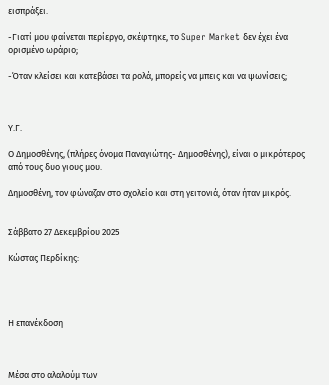εισπράξει.

-Γιατί μου φαίνεται περίεργο, σκέφτηκε, το Super Market δεν έχει ένα ορισμένο ωράριο;

-Όταν κλείσει και κατεβάσει τα ρολά, μπορείς να μπεις και να ψωνίσεις;



Υ.Γ.

Ο Δημοσθένης, (πλήρες όνομα Παναγιώτης- Δημοσθένης), είναι ο μικρότερος από τους δυο γιους μου.

Δημοσθένη, τον φώναζαν στο σχολείο και στη γειτονιά, όταν ήταν μικρός.


Σάββατο 27 Δεκεμβρίου 2025

Κώστας Περδίκης:




Η επανέκδοση



Μέσα στο αλαλούμ των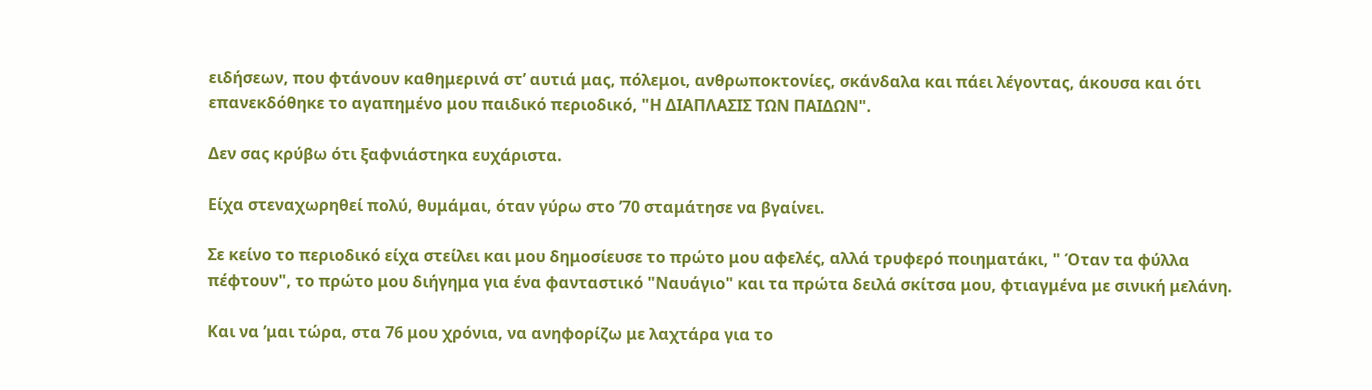ειδήσεων, που φτάνουν καθημερινά στ’ αυτιά μας, πόλεμοι, ανθρωποκτονίες, σκάνδαλα και πάει λέγοντας, άκουσα και ότι επανεκδόθηκε το αγαπημένο μου παιδικό περιοδικό, "Η ΔΙΑΠΛΑΣΙΣ ΤΩΝ ΠΑΙΔΩΝ".

Δεν σας κρύβω ότι ξαφνιάστηκα ευχάριστα.

Είχα στεναχωρηθεί πολύ, θυμάμαι, όταν γύρω στο ’70 σταμάτησε να βγαίνει.

Σε κείνο το περιοδικό είχα στείλει και μου δημοσίευσε το πρώτο μου αφελές, αλλά τρυφερό ποιηματάκι, " Όταν τα φύλλα πέφτουν", το πρώτο μου διήγημα για ένα φανταστικό "Ναυάγιο" και τα πρώτα δειλά σκίτσα μου, φτιαγμένα με σινική μελάνη.

Και να ’μαι τώρα, στα 76 μου χρόνια, να ανηφορίζω με λαχτάρα για το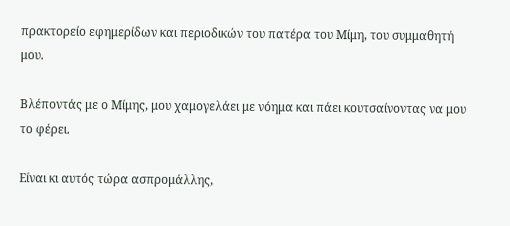πρακτορείο εφημερίδων και περιοδικών του πατέρα του Μίμη, του συμμαθητή μου.

Βλέποντάς με ο Μίμης, μου χαμογελάει με νόημα και πάει κουτσαίνοντας να μου το φέρει.

Είναι κι αυτός τώρα ασπρομάλλης,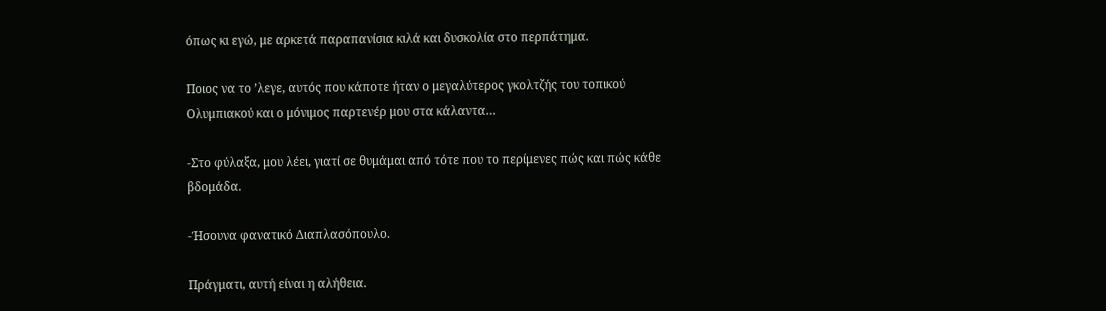όπως κι εγώ, με αρκετά παραπανίσια κιλά και δυσκολία στο περπάτημα.

Ποιος να το ’λεγε, αυτός που κάποτε ήταν ο μεγαλύτερος γκολτζής του τοπικού Ολυμπιακού και ο μόνιμος παρτενέρ μου στα κάλαντα…

-Στο φύλαξα, μου λέει, γιατί σε θυμάμαι από τότε που το περίμενες πώς και πώς κάθε βδομάδα.

-Ήσουνα φανατικό Διαπλασόπουλο.

Πράγματι, αυτή είναι η αλήθεια.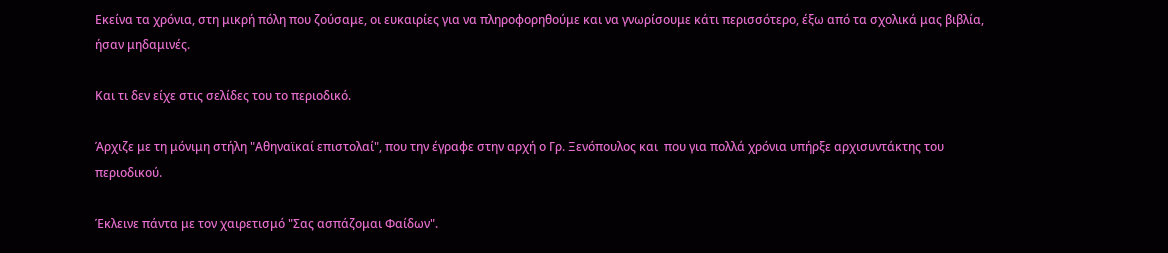Εκείνα τα χρόνια, στη μικρή πόλη που ζούσαμε, οι ευκαιρίες για να πληροφορηθούμε και να γνωρίσουμε κάτι περισσότερο, έξω από τα σχολικά μας βιβλία, ήσαν μηδαμινές.

Και τι δεν είχε στις σελίδες του το περιοδικό.

Άρχιζε με τη μόνιμη στήλη "Αθηναϊκαί επιστολαί", που την έγραφε στην αρχή ο Γρ. Ξενόπουλος και  που για πολλά χρόνια υπήρξε αρχισυντάκτης του περιοδικού.

Έκλεινε πάντα με τον χαιρετισμό "Σας ασπάζομαι Φαίδων".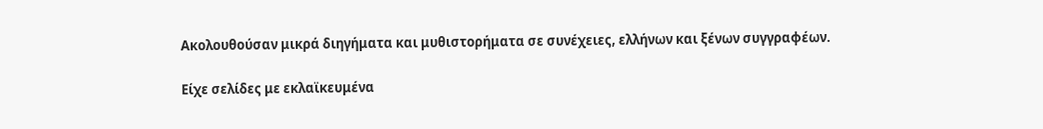Ακολουθούσαν μικρά διηγήματα και μυθιστορήματα σε συνέχειες, ελλήνων και ξένων συγγραφέων.

Είχε σελίδες με εκλαϊκευμένα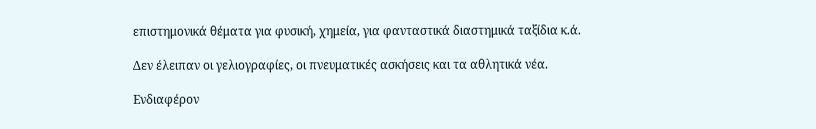επιστημονικά θέματα για φυσική, χημεία, για φανταστικά διαστημικά ταξίδια κ.ά.

Δεν έλειπαν οι γελιογραφίες, οι πνευματικές ασκήσεις και τα αθλητικά νέα.

Ενδιαφέρον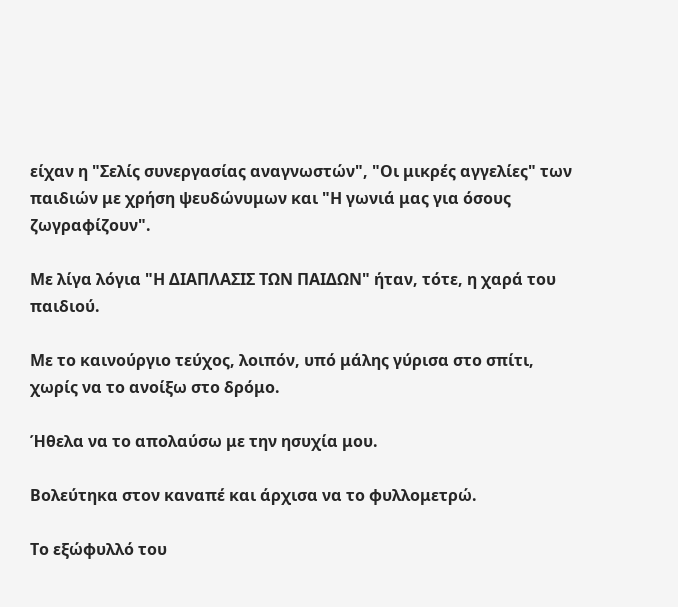είχαν η "Σελίς συνεργασίας αναγνωστών", "Οι μικρές αγγελίες" των παιδιών με χρήση ψευδώνυμων και "Η γωνιά μας για όσους ζωγραφίζουν".

Με λίγα λόγια "Η ΔΙΑΠΛΑΣΙΣ ΤΩΝ ΠΑΙΔΩΝ" ήταν, τότε, η χαρά του παιδιού.

Με το καινούργιο τεύχος, λοιπόν, υπό μάλης γύρισα στο σπίτι, χωρίς να το ανοίξω στο δρόμο.

Ήθελα να το απολαύσω με την ησυχία μου.

Βολεύτηκα στον καναπέ και άρχισα να το φυλλομετρώ.

Το εξώφυλλό του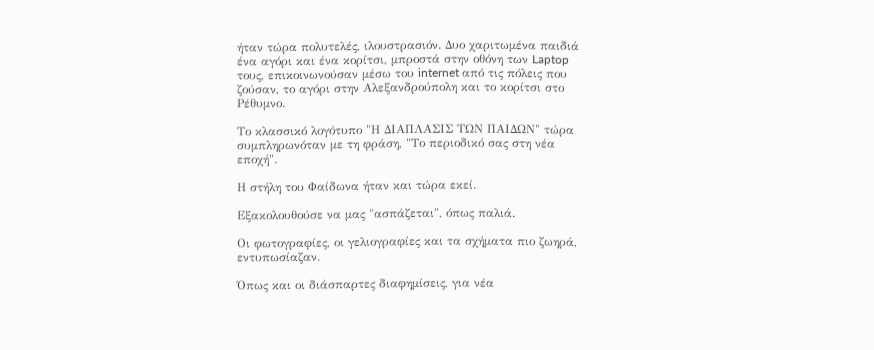ήταν τώρα πολυτελές, ιλουστρασιόν. Δυο χαριτωμένα παιδιά ένα αγόρι και ένα κορίτσι, μπροστά στην οθόνη των Laptop τους, επικοινωνούσαν μέσω του internet από τις πόλεις που ζούσαν, το αγόρι στην Αλεξανδρούπολη και το κορίτσι στο Ρέθυμνο.

Το κλασσικό λογότυπο "Η ΔΙΑΠΛΑΣΙΣ ΤΩΝ ΠΑΙΔΩΝ" τώρα συμπληρωνόταν με τη φράση, "Το περιοδικό σας στη νέα εποχή".

Η στήλη του Φαίδωνα ήταν και τώρα εκεί.

Εξακολουθούσε να μας "ασπάζεται", όπως παλιά.

Οι φωτογραφίες, οι γελιογραφίες και τα σχήματα πιο ζωηρά,  εντυπωσίαζαν.

Όπως και οι διάσπαρτες διαφημίσεις, για νέα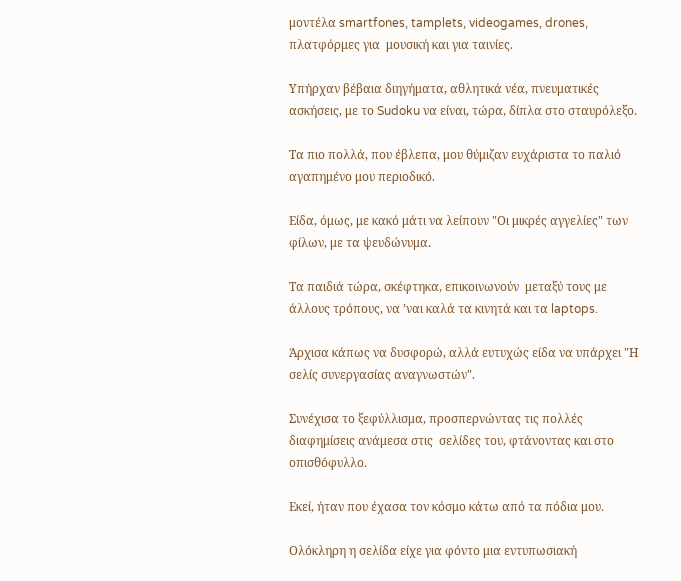μοντέλα smartfones, tamplets, videogames, drones, πλατφόρμες για  μουσική και για ταινίες.

Υπήρχαν βέβαια διηγήματα, αθλητικά νέα, πνευματικές ασκήσεις, με το Sudoku να είναι, τώρα, δίπλα στο σταυρόλεξο.

Τα πιο πολλά, που έβλεπα, μου θύμιζαν ευχάριστα το παλιό αγαπημένο μου περιοδικό.

Είδα, όμως, με κακό μάτι να λείπουν "Οι μικρές αγγελίες" των φίλων, με τα ψευδώνυμα.

Τα παιδιά τώρα, σκέφτηκα, επικοινωνούν  μεταξύ τους με άλλους τρόπους, να ’ναι καλά τα κινητά και τα laptops.

Άρχισα κάπως να δυσφορώ, αλλά ευτυχώς είδα να υπάρχει "Η σελίς συνεργασίας αναγνωστών".

Συνέχισα το ξεφύλλισμα, προσπερνώντας τις πολλές διαφημίσεις ανάμεσα στις  σελίδες του, φτάνοντας και στο οπισθόφυλλο.

Εκεί, ήταν που έχασα τον κόσμο κάτω από τα πόδια μου.

Ολόκληρη η σελίδα είχε για φόντο μια εντυπωσιακή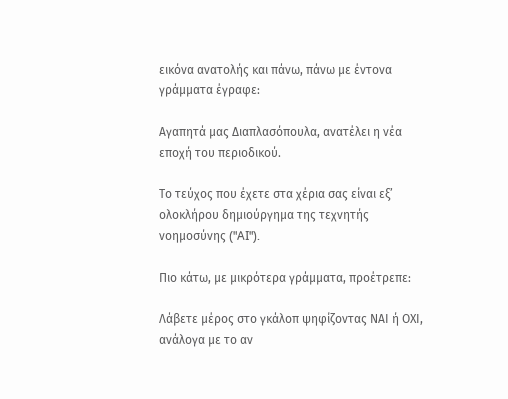εικόνα ανατολής και πάνω, πάνω με έντονα γράμματα έγραφε:

Αγαπητά μας Διαπλασόπουλα, ανατέλει η νέα εποχή του περιοδικού.

Το τεύχος που έχετε στα χέρια σας είναι εξ’ ολοκλήρου δημιούργημα της τεχνητής νοημοσύνης ("AI").

Πιο κάτω, με μικρότερα γράμματα, προέτρεπε:

Λάβετε μέρος στο γκάλοπ ψηφίζοντας ΝΑΙ ή ΟΧΙ, ανάλογα με το αν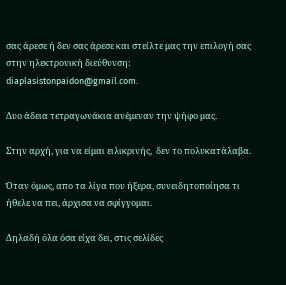σας άρεσε ή δεν σας άρεσε και στείλτε μας την επιλογή σας στην ηλεκτρονική διεύθυνση: diaplasistonpaidon@gmail.com.

Δυο άδεια τετραγωνάκια ανέμεναν την ψήφο μας.

Στην αρχή, για να είμαι ειλικρινής,  δεν το πολυκατάλαβα.

Όταν όμως, απο τα λίγα που ήξερα, συνειδητοποίησα τι ήθελε να πει, άρχισα να σφίγγομαι.

Δηλαδή όλα όσα είχα δει, στις σελίδες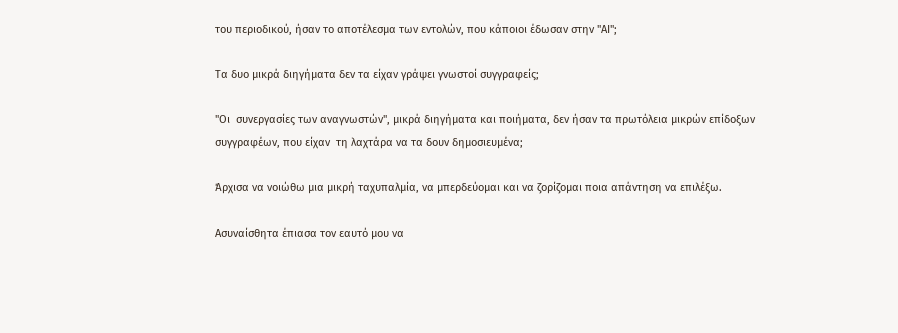του περιοδικού, ήσαν το αποτέλεσμα των εντολών, που κάποιοι έδωσαν στην "ΑΙ";

Τα δυο μικρά διηγήματα δεν τα είχαν γράψει γνωστοί συγγραφείς;

"Οι  συνεργασίες των αναγνωστών", μικρά διηγήματα και ποιήματα, δεν ήσαν τα πρωτόλεια μικρών επίδοξων συγγραφέων, που είχαν  τη λαχτάρα να τα δουν δημοσιευμένα;

Άρχισα να νοιώθω μια μικρή ταχυπαλμία, να μπερδεύομαι και να ζορίζομαι ποια απάντηση να επιλέξω.

Ασυναίσθητα έπιασα τον εαυτό μου να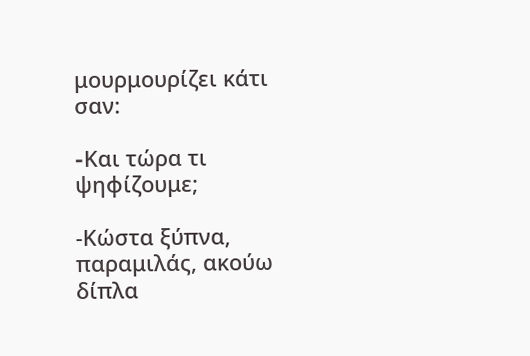μουρμουρίζει κάτι σαν:

-Kαι τώρα τι ψηφίζουμε;

-Κώστα ξύπνα, παραμιλάς, ακούω δίπλα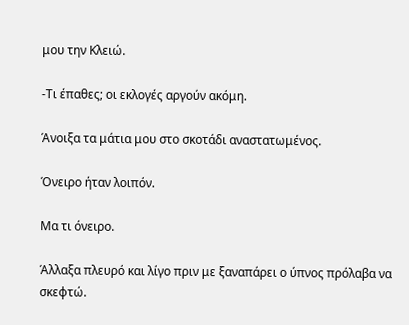μου την Κλειώ.

-Τι έπαθες; οι εκλογές αργούν ακόμη.

Άνοιξα τα μάτια μου στο σκοτάδι αναστατωμένος.

Όνειρο ήταν λοιπόν.

Μα τι όνειρο.

Άλλαξα πλευρό και λίγο πριν με ξαναπάρει ο ύπνος πρόλαβα να σκεφτώ.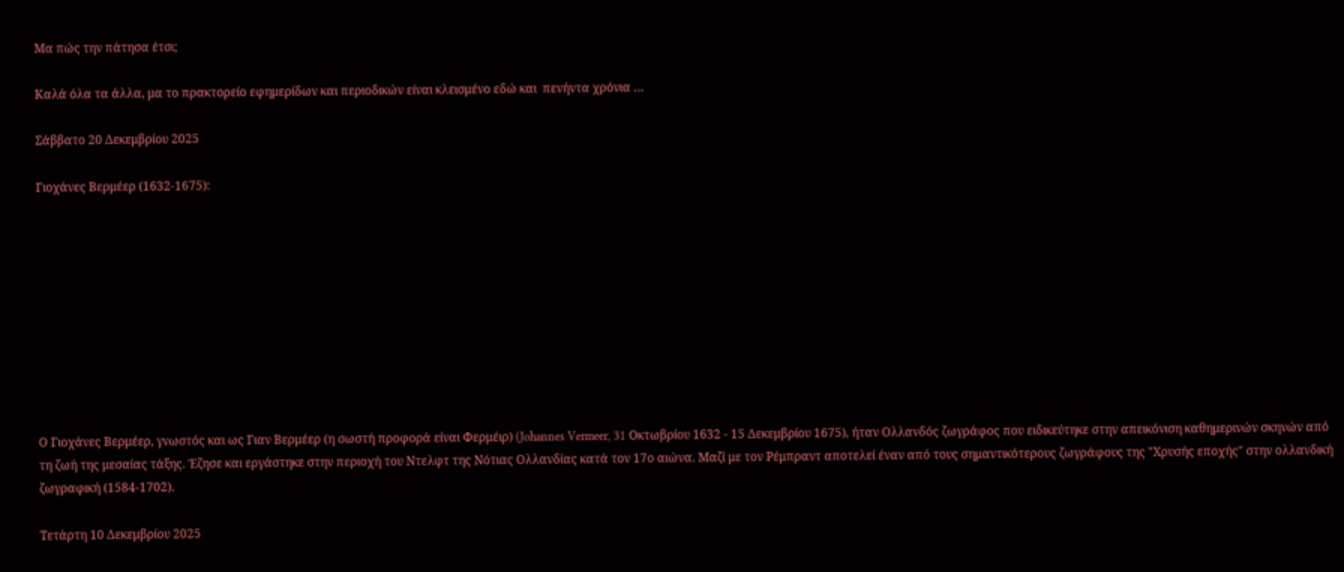Μα πώς την πάτησα έτσι;

Καλά όλα τα άλλα, μα το πρακτορείο εφημερίδων και περιοδικών είναι κλεισμένο εδώ και  πενήντα χρόνια …

Σάββατο 20 Δεκεμβρίου 2025

Γιοχάνες Βερμέερ (1632-1675):










Ο Γιοχάνες Βερμέερ, γνωστός και ως Γιαν Βερμέερ (η σωστή προφορά είναι Φερμέιρ) (Johannes Vermeer, 31 Οκτωβρίου 1632 - 15 Δεκεμβρίου 1675), ήταν Ολλανδός ζωγράφος που ειδικεύτηκε στην απεικόνιση καθημερινών σκηνών από τη ζωή της μεσαίας τάξης. Έζησε και εργάστηκε στην περιοχή του Ντελφτ της Νότιας Ολλανδίας κατά τον 17ο αιώνα. Μαζί με τον Ρέμπραντ αποτελεί έναν από τους σημαντικότερους ζωγράφους της "Χρυσής εποχής" στην ολλανδική ζωγραφική (1584-1702).

Τετάρτη 10 Δεκεμβρίου 2025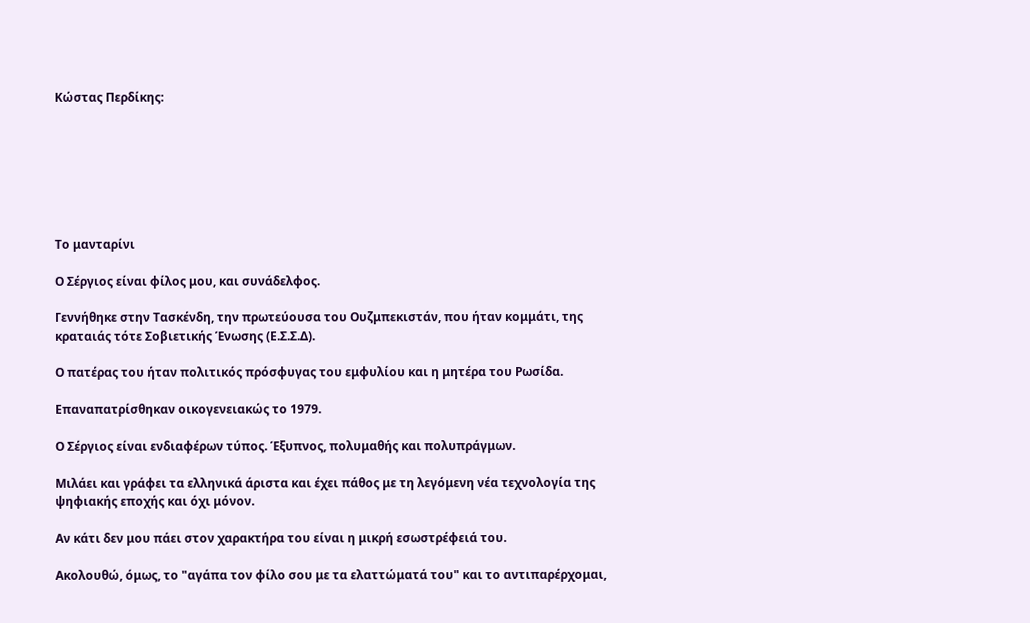Κώστας Περδίκης:







Το μανταρίνι

Ο Σέργιος είναι φίλος μου, και συνάδελφος.

Γεννήθηκε στην Τασκένδη, την πρωτεύουσα του Ουζμπεκιστάν, που ήταν κομμάτι, της κραταιάς τότε Σοβιετικής Ένωσης (Ε.Σ.Σ.Δ).

Ο πατέρας του ήταν πολιτικός πρόσφυγας του εμφυλίου και η μητέρα του Ρωσίδα.

Επαναπατρίσθηκαν οικογενειακώς το 1979.

Ο Σέργιος είναι ενδιαφέρων τύπος. Έξυπνος, πολυμαθής και πολυπράγμων.

Μιλάει και γράφει τα ελληνικά άριστα και έχει πάθος με τη λεγόμενη νέα τεχνολογία της ψηφιακής εποχής και όχι μόνον.

Αν κάτι δεν μου πάει στον χαρακτήρα του είναι η μικρή εσωστρέφειά του.

Ακολουθώ, όμως, το "αγάπα τον φίλο σου με τα ελαττώματά του" και το αντιπαρέρχομαι,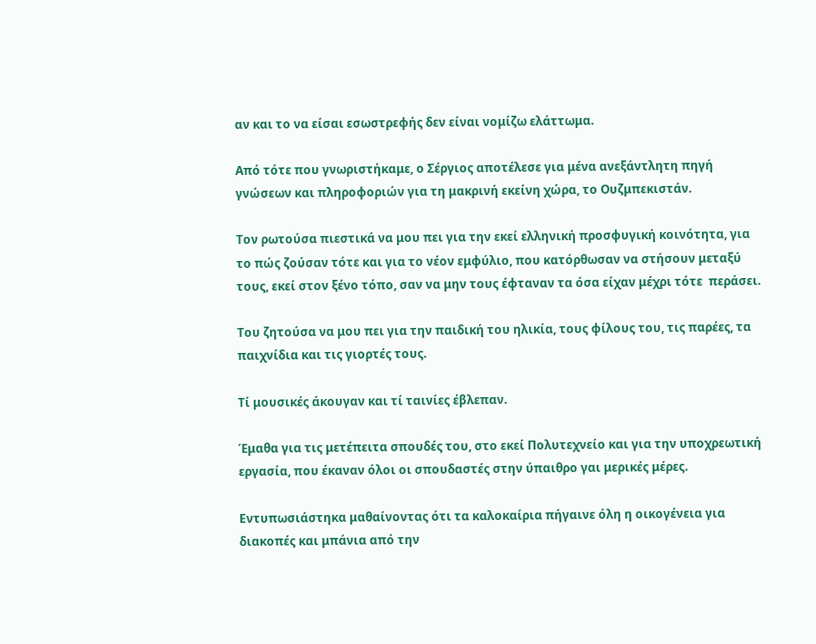αν και το να είσαι εσωστρεφής δεν είναι νομίζω ελάττωμα.

Από τότε που γνωριστήκαμε, ο Σέργιος αποτέλεσε για μένα ανεξάντλητη πηγή γνώσεων και πληροφοριών για τη μακρινή εκείνη χώρα, το Ουζμπεκιστάν.

Τον ρωτούσα πιεστικά να μου πει για την εκεί ελληνική προσφυγική κοινότητα, για το πώς ζούσαν τότε και για το νέον εμφύλιο, που κατόρθωσαν να στήσουν μεταξύ τους, εκεί στον ξένο τόπο, σαν να μην τους έφταναν τα όσα είχαν μέχρι τότε  περάσει.

Του ζητούσα να μου πει για την παιδική του ηλικία, τους φίλους του, τις παρέες, τα παιχνίδια και τις γιορτές τους.

Τί μουσικές άκουγαν και τί ταινίες έβλεπαν.

Έμαθα για τις μετέπειτα σπουδές του, στο εκεί Πολυτεχνείο και για την υποχρεωτική εργασία, που έκαναν όλοι οι σπουδαστές στην ύπαιθρο γαι μερικές μέρες.

Εντυπωσιάστηκα μαθαίνοντας ότι τα καλοκαίρια πήγαινε όλη η οικογένεια για διακοπές και μπάνια από την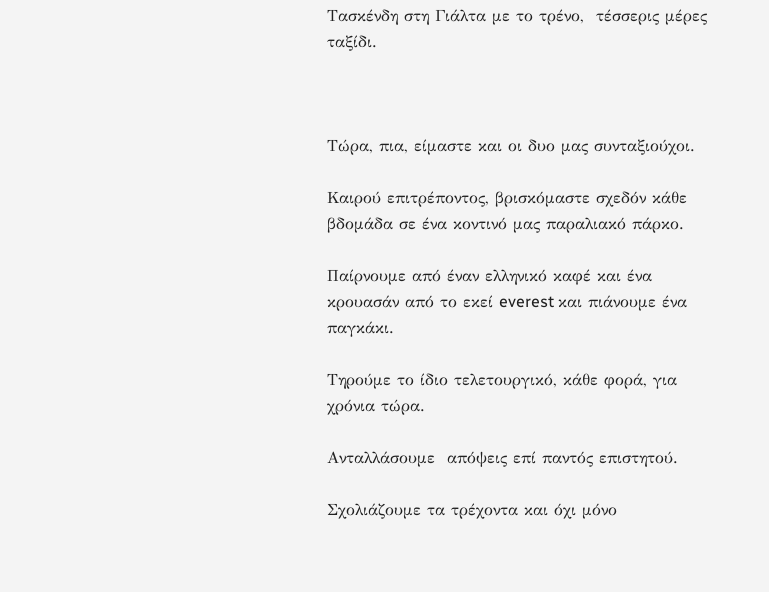Τασκένδη στη Γιάλτα με το τρένο,  τέσσερις μέρες ταξίδι.



Τώρα, πια, είμαστε και οι δυο μας συνταξιούχοι.

Καιρού επιτρέποντος, βρισκόμαστε σχεδόν κάθε βδομάδα σε ένα κοντινό μας παραλιακό πάρκο.

Παίρνουμε από έναν ελληνικό καφέ και ένα κρουασάν από το εκεί everest και πιάνουμε ένα παγκάκι.

Τηρούμε το ίδιο τελετουργικό, κάθε φορά, για χρόνια τώρα.

Ανταλλάσουμε  απόψεις επί παντός επιστητού.

Σχολιάζουμε τα τρέχοντα και όχι μόνο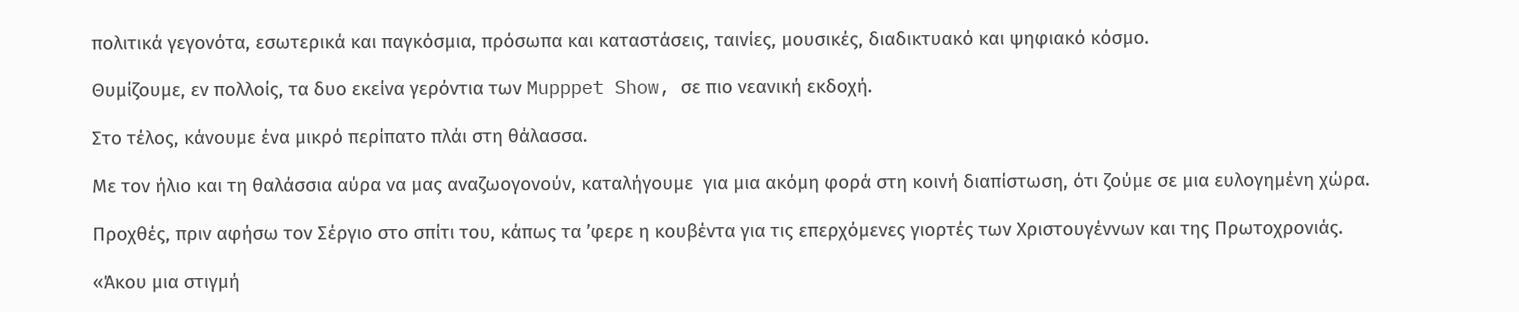πολιτικά γεγονότα, εσωτερικά και παγκόσμια, πρόσωπα και καταστάσεις, ταινίες, μουσικές, διαδικτυακό και ψηφιακό κόσμο.

Θυμίζουμε, εν πολλοίς, τα δυο εκείνα γερόντια των Mupppet Show, σε πιο νεανική εκδοχή.

Στο τέλος, κάνουμε ένα μικρό περίπατο πλάι στη θάλασσα.

Με τον ήλιο και τη θαλάσσια αύρα να μας αναζωογονούν, καταλήγουμε  για μια ακόμη φορά στη κοινή διαπίστωση, ότι ζούμε σε μια ευλογημένη χώρα.

Προχθές, πριν αφήσω τον Σέργιο στο σπίτι του, κάπως τα ’φερε η κουβέντα για τις επερχόμενες γιορτές των Χριστουγέννων και της Πρωτοχρονιάς.

«Άκου μια στιγμή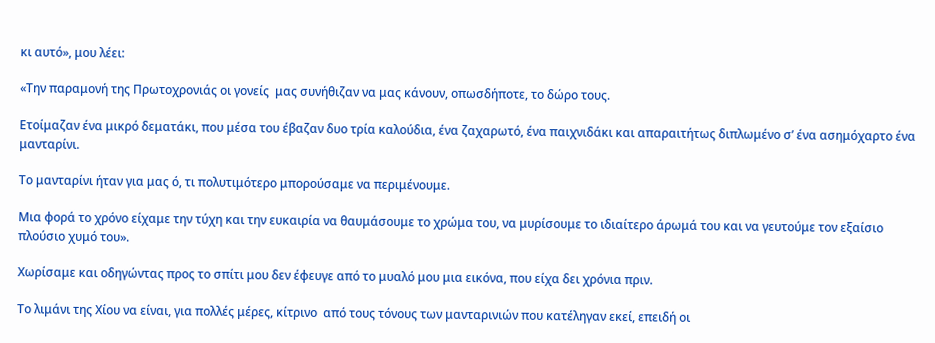κι αυτό», μου λέει:

«Την παραμονή της Πρωτοχρονιάς οι γονείς  μας συνήθιζαν να μας κάνουν, οπωσδήποτε, το δώρο τους.

Ετοίμαζαν ένα μικρό δεματάκι, που μέσα του έβαζαν δυο τρία καλούδια, ένα ζαχαρωτό, ένα παιχνιδάκι και απαραιτήτως διπλωμένο σ’ ένα ασημόχαρτο ένα μανταρίνι.

Το μανταρίνι ήταν για μας ό, τι πολυτιμότερο μπορούσαμε να περιμένουμε.

Μια φορά το χρόνο είχαμε την τύχη και την ευκαιρία να θαυμάσουμε το χρώμα του, να μυρίσουμε το ιδιαίτερο άρωμά του και να γευτούμε τον εξαίσιο πλούσιο χυμό του».

Χωρίσαμε και οδηγώντας προς το σπίτι μου δεν έφευγε από το μυαλό μου μια εικόνα, που είχα δει χρόνια πριν.

Το λιμάνι της Χίου να είναι, για πολλές μέρες, κίτρινο  από τους τόνους των μανταρινιών που κατέληγαν εκεί, επειδή οι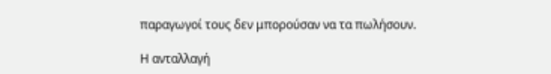παραγωγοί τους δεν μπορούσαν να τα πωλήσουν.

Η ανταλλαγή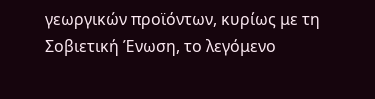γεωργικών προϊόντων, κυρίως με τη Σοβιετική Ένωση, το λεγόμενο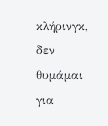κλήρινγκ, δεν θυμάμαι για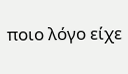ποιο λόγο είχε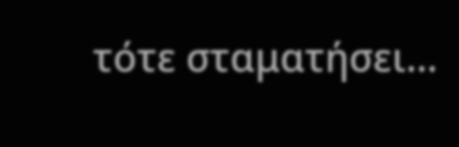τότε σταματήσει…